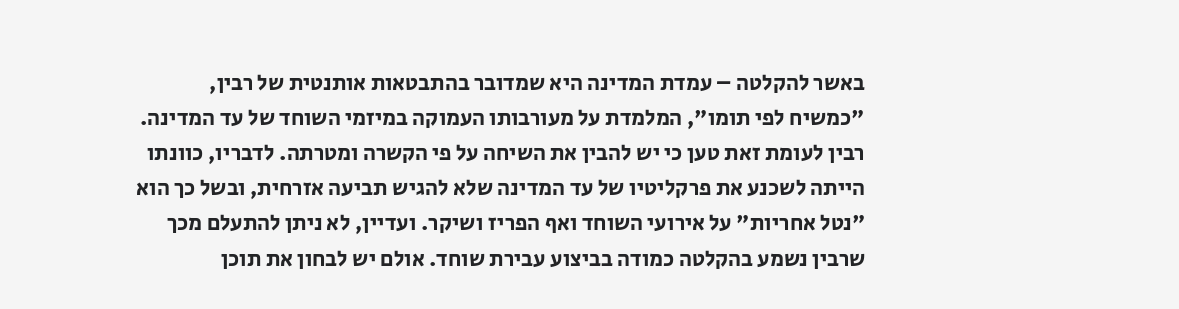באשר להקלטה – עמדת המדינה היא שמדובר בהתבטאות אותנטית של רבין, "כמשיח לפי תומו", המלמדת על מעורבותו העמוקה במיזמי השוחד של עד המדינה. רבין לעומת זאת טען כי יש להבין את השיחה על פי הקשרה ומטרתה. לדבריו, כוונתו הייתה לשכנע את פרקליטיו של עד המדינה שלא להגיש תביעה אזרחית, ובשל כך הוא "נטל אחריות" על אירועי השוחד ואף הפריז ושיקר. ועדיין, לא ניתן להתעלם מכך שרבין נשמע בהקלטה כמודה בביצוע עבירת שוחד. אולם יש לבחון את תוכן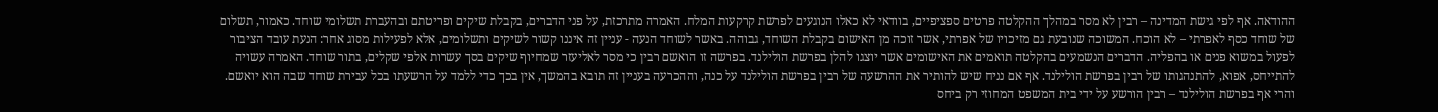ההודאה. אף לפי גישת המדינה – רבין לא מסר במהלך ההקלטה פרטים ספציפיים, בוודאי לא כאלו הנוגעים לפרשת קרקעות המלח. האמרה מתרכזת, על פני הדברים, בקבלת שיקים ופריטתם ובהעברת תשלומי שוחד. כאמור, תשלום של שוחד כסף לאפרתי – לא הוכח. המשוכה שנובעת גם מזיכויו של אפרתי, אשר זוכה מן האישום בקבלת השוחד, גבוהה. באשר לשוחד הנעה - עניין זה איננו קשור לשיקים ותשלומים, אלא לפעילות מסוג אחר: הנעת עובד הציבור לפעול במשוא פנים או בהפליה. הדברים הנשמעים בהקלטה תואמים את האישומים אשר יוצגו להלן בפרשת הולילנד. בפרשה זו הואשם רבין כי מסר לאליעזר שמחיוף שיקים בסך עשרות אלפי שקלים, בתור שוחד. האמרה עשויה להתייחס, אפוא, להתנהגותו של רבין בפרשת הולילנד. אף אם נניח שיש להותיר את ההרשעה של רבין בפרשת הולילנד על כנה, וההכרעה בעניין זה תובא בהמשך, אין בכך כדי ללמד על הרשעתו בכל עבירת שוחד שבה הוא יואשם. והרי אף בפרשת הולילנד – רבין הורשע על ידי בית המשפט המחוזי רק ביחס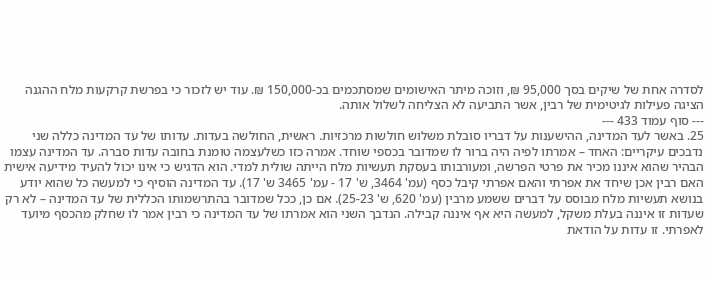לסדרה אחת של שיקים בסך 95,000 ₪, וזוכה מיתר האישומים שמסתכמים בכ-150,000 ₪. עוד יש לזכור כי בפרשת קרקעות מלח ההגנה הציגה פעילות לגיטימית של רבין, אשר התביעה לא הצליחה לשלול אותה.
--- סוף עמוד 433 ---
25. באשר לעד המדינה, ההישענות על דבריו סובלת משלוש חולשות מרכזיות. ראשית, החולשה בעדות. עדותו של עד המדינה כללה שני נדבכים עיקריים: האחד – אמרתו לפיה היה ברור לו שמדובר בכספי שוחד. אמרה כזו כשלעצמה טומנת בחובה עדות סברה. עד המדינה עצמו הבהיר שהוא איננו מכיר את פרטי הפרשה, ומעורבותו בעסקת תעשיות מלח הייתה שולית למדי. הוא הדגיש כי אינו יכול להעיד מידיעה אישית האם רבין אכן שיחד את אפרתי והאם אפרתי קיבל כסף (עמ' 3464, ש' 17 - עמ' 3465 ש' 17). עד המדינה הוסיף כי למעשה כל שהוא יודע בנושא תעשיות מלח מבוסס על דברים ששמע מרבין (עמ' 620, ש' 25-23). אם כן, ככל שמדובר בהתרשמותו הכללית של עד המדינה – לא רק שעדות זו איננה בעלת משקל, למעשה היא אף איננה קבילה. הנדבך השני הוא אמרתו של עד המדינה כי רבין אמר לו שחלק מהכסף מיועד לאפרתי. זו עדות על הודאת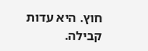חוץ. היא עדות קבילה.